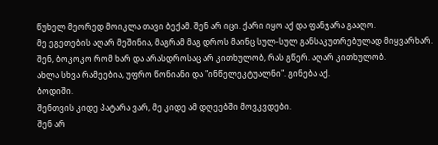წუხელ მეორედ მოიკლა თავი ბექამ. შენ არ იცი. ქარი იყო აქ და ფანჯარა გააღო.
მე ეგეთების აღარ მეშინია, მაგრამ მაგ დროს მაინც სულ-სულ განსაკუთრებულად მიყვარხარ.
შენ, ბოკოკო რომ ხარ და არასდროსაც არ კითხულობ, რას გწერ. აღარ კითხულობ.
ახლა სხვა რამეებია, უფრო წონიანი და "ინწელეკტუალნი". გინება აქ.
ბოდიში.
შენთვის კიდე პატარა ვარ, მე კიდე ამ დღეებში მოვკვდები.
შენ არ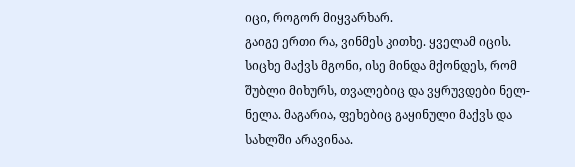იცი, როგორ მიყვარხარ.
გაიგე ერთი რა, ვინმეს კითხე. ყველამ იცის.
სიცხე მაქვს მგონი, ისე მინდა მქონდეს, რომ შუბლი მიხურს, თვალებიც და ვყრუვდები ნელ-ნელა. მაგარია, ფეხებიც გაყინული მაქვს და სახლში არავინაა.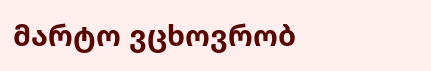მარტო ვცხოვრობ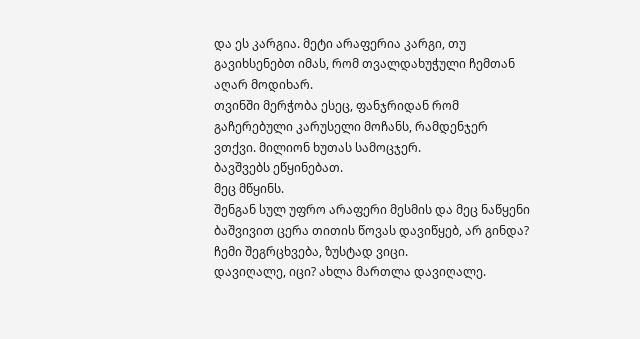და ეს კარგია. მეტი არაფერია კარგი, თუ გავიხსენებთ იმას, რომ თვალდახუჭული ჩემთან აღარ მოდიხარ.
თვინში მერჭობა ესეც, ფანჯრიდან რომ გაჩერებული კარუსელი მოჩანს, რამდენჯერ ვთქვი. მილიონ ხუთას სამოცჯერ.
ბავშვებს ეწყინებათ.
მეც მწყინს.
შენგან სულ უფრო არაფერი მესმის და მეც ნაწყენი ბაშვივით ცერა თითის წოვას დავიწყებ, არ გინდა?
ჩემი შეგრცხვება, ზუსტად ვიცი.
დავიღალე, იცი? ახლა მართლა დავიღალე.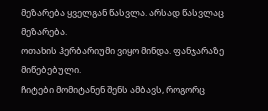მეზარება ყველგან წასვლა. არსად წასვლაც მეზარება.
ოთახის ჰერბარიუმი ვიყო მინდა. ფანჯარაზე მიწებებული.
ჩიტები მომიტანენ შენს ამბავს, როგორც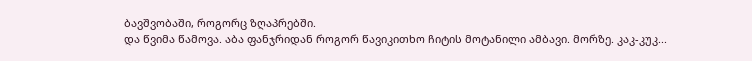ბავშვობაში, როგორც ზღაპრებში.
და წვიმა წამოვა. აბა ფანჯრიდან როგორ წავიკითხო ჩიტის მოტანილი ამბავი. მორზე. კაკ-კუკ...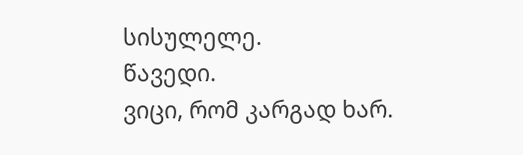სისულელე.
წავედი.
ვიცი, რომ კარგად ხარ.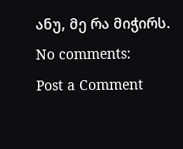ანუ, მე რა მიჭირს.
No comments:
Post a Comment